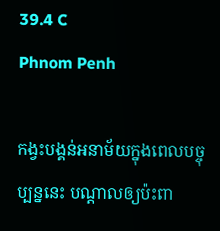39.4 C
Phnom Penh

កង្វះបង្គន់អនាម័យក្នុងពេលបច្ចុប្បន្ននេះ បណ្តាលឲ្យប៉ះពា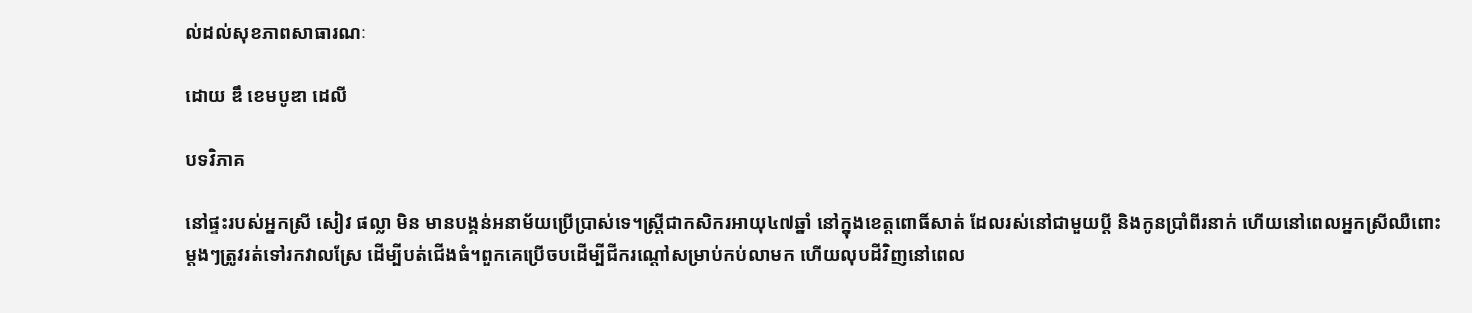ល់ដល់សុខភាពសាធារណៈ

ដោយ ឌឹ ខេមបូឌា ដេលី

បទវិភាគ

នៅផ្ទះរបស់អ្នកស្រី សៀវ ផល្លា មិន មានបង្គន់អនាម័យប្រើប្រាស់ទេ។ស្ត្រីជាកសិករអាយុ៤៧ឆ្នាំ នៅក្នុងខេត្តពោធិ៍សាត់ ដែលរស់នៅជាមួយប្តី និងកូនប្រាំពីរនាក់ ហើយនៅពេលអ្នកស្រីឈឺពោះម្តងៗត្រូវរត់ទៅរកវាលស្រែ ដើម្បីបត់ជើងធំ។ពួកគេប្រើចបដើម្បីជីករណ្តៅសម្រាប់កប់លាមក ហើយលុបដីវិញនៅពេល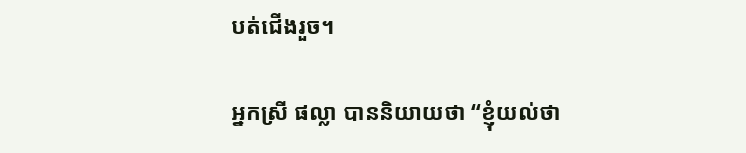បត់ជើងរួច។

អ្នកស្រី ផល្លា បាននិយាយថា “ខ្ញុំយល់ថា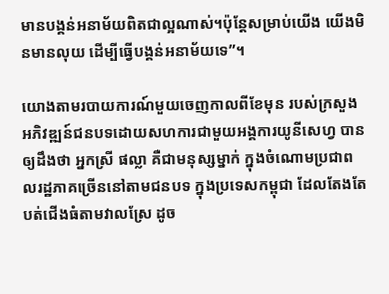មានបង្គន់អនាម័យពិតជាល្អណាស់។ប៉ុន្តែសម្រាប់យើង យើងមិនមានលុយ ដើម្បីធ្វើបង្គន់អនាម័យទេ”។

យោងតាមរបាយការណ៍មួយចេញកាលពីខែមុន របស់ក្រសួងអភិវឌ្ឍន៍ជនបទដោយសហការជាមួយអង្គការយូនីសេហ្វ បានឲ្យដឹងថា អ្នកស្រី ផល្លា គឺជាមនុស្សម្នាក់ ក្នុងចំណោមប្រជាពលរដ្ឋភាគច្រើននៅតាមជនបទ ក្នុងប្រទេសកម្ពុជា ដែលតែងតែបត់ជើងធំតាមវាលស្រែ ដូច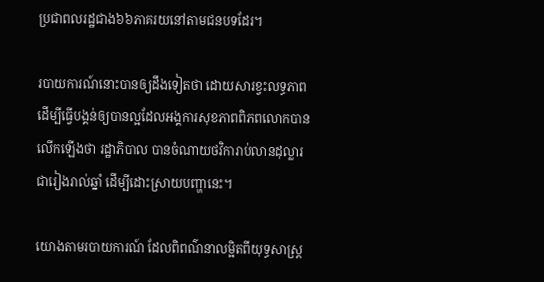ប្រជាពលរដ្ឋជាង៦៦ភាគរយនៅតាមជនបទដែរ។

របាយការណ៍នោះបានឲ្យដឹងទៀតថា ដោយសារខ្វះលទ្ធភាពដើម្បីធ្វើបង្គន់ឲ្យបានល្អដែលអង្គការសុខភាពពិភពលោកបានលើកឡើងថា រដ្ឋាភិបាល បានចំណាយថវិការាប់លានដុល្លារជារៀងរាល់ឆ្នាំ ដើម្បីដោះស្រាយបញ្ហានេះ។

យោងតាមរបាយការណ៍ ដែលពិពណ៌នាលម្អិតពីយុទ្ធសាស្ត្រ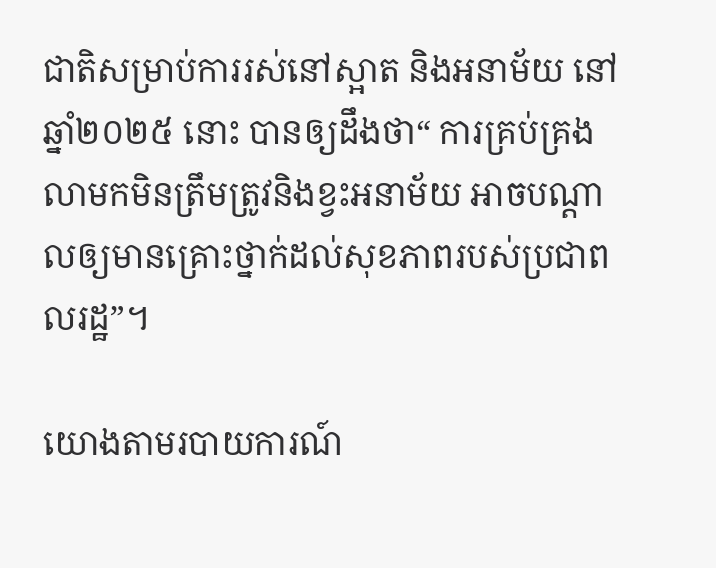ជាតិសម្រាប់ការរស់នៅស្អាត និងអនាម័យ នៅឆ្នាំ២០២៥ នោះ បានឲ្យដឹងថា“ ការគ្រប់គ្រងលាមកមិនត្រឹមត្រូវនិងខ្វះអនាម័យ អាចបណ្ដាលឲ្យមានគ្រោះថ្នាក់ដល់សុខភាពរបស់ប្រជាពលរដ្ឋ”។

យោងតាមរបាយការណ៍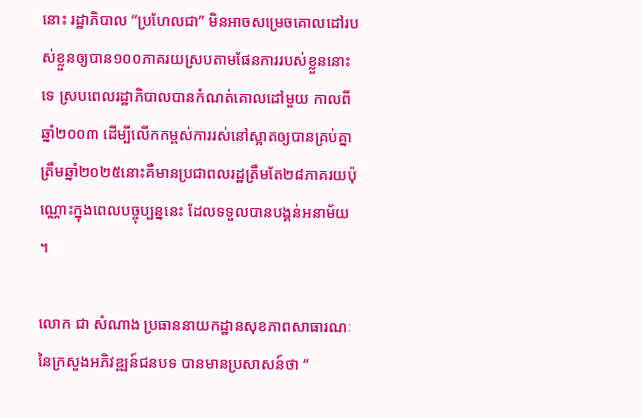នោះ រដ្ឋាភិបាល “ប្រហែលជា” មិនអាចសម្រេចគោលដៅរបស់ខ្លួនឲ្យបាន១០០ភាគរយស្របតាមផែនការរបស់ខ្លួននោះទេ ស្របពេលរដ្ឋាភិបាលបានកំណត់គោលដៅមួយ កាលពីឆ្នាំ២០០៣ ដើម្បីលើកកម្ពស់ការរស់នៅស្អាតឲ្យបានគ្រប់គ្នាត្រឹមឆ្នាំ២០២៥នោះគឺមានប្រជាពលរដ្ឋត្រឹមតែ២៨ភាគរយប៉ុណ្ណោះក្នុងពេលបច្ចុប្បន្ននេះ ដែលទទួលបានបង្គន់អនាម័យ ។

លោក ជា សំណាង ប្រធាននាយកដ្ឋានសុខភាពសាធារណៈនៃក្រសួងអភិវឌ្ឍន៍ជនបទ បានមានប្រសាសន៍ថា “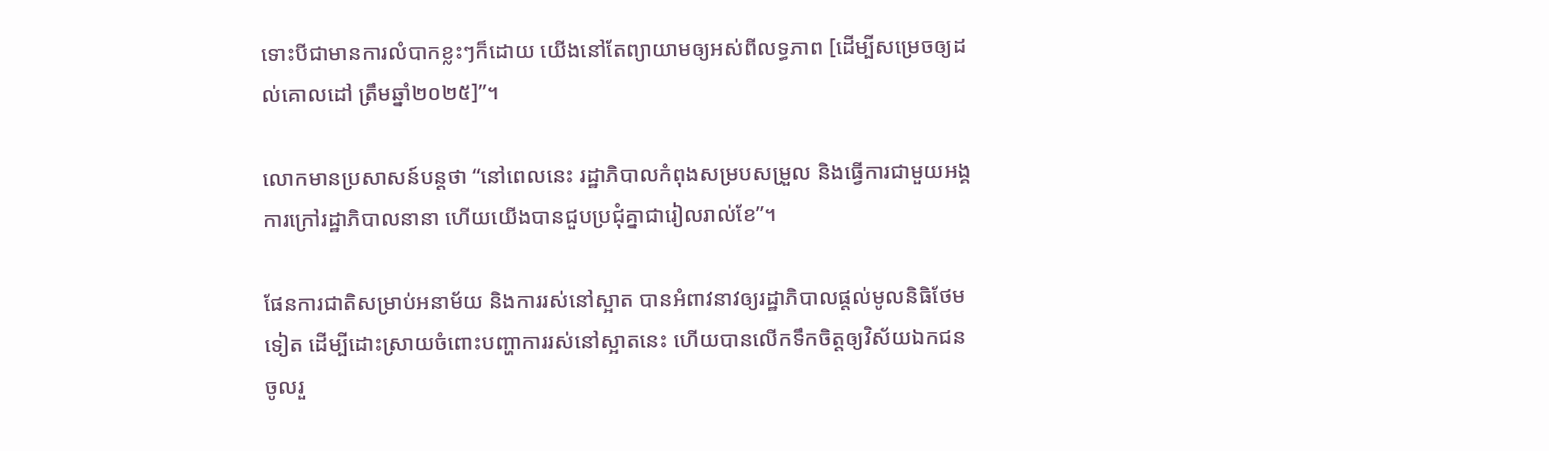ទោះបីជាមានការលំបាកខ្លះៗក៏ដោយ យើងនៅតែព្យាយាមឲ្យអស់ពីលទ្ធភាព [ដើម្បីសម្រេចឲ្យដល់គោលដៅ ត្រឹមឆ្នាំ២០២៥]”។

លោកមានប្រសាសន៍បន្ដថា “នៅពេលនេះ រដ្ឋាភិបាលកំពុងសម្របសម្រួល និងធ្វើការជាមួយអង្គការក្រៅរដ្ឋាភិបាលនានា ហើយយើងបានជួបប្រជុំគ្នាជារៀលរាល់ខែ”។

ផែនការជាតិសម្រាប់អនាម័យ និងការរស់នៅស្អាត បានអំពាវនាវឲ្យរដ្ឋាភិបាលផ្ដល់មូលនិធិថែមទៀត ដើម្បីដោះស្រាយចំពោះបញ្ហាការរស់នៅស្អាតនេះ ហើយបានលើកទឹកចិត្តឲ្យវិស័យឯកជន ចូលរួ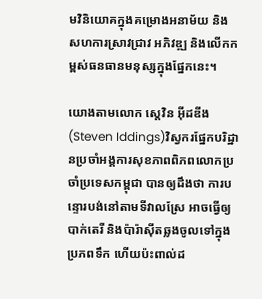មវិនិយោគក្នុងគម្រោងអនាម័យ និងសហការស្រាវជ្រាវ អភិវឌ្ឍ និងលើកកម្ពស់ធនធានមនុស្សក្នុងផ្នែកនេះ។

យោងតាមលោក ស្តេវិន អុីដឌីង(Steven Iddings)វិស្វករផ្នែកបរិដ្ឋានប្រចាំអង្គការសុខភាពពិភពលោកប្រចាំប្រទេសកម្ពុជា បានឲ្យដឹងថា ការបន្ទោរបង់នៅតាមទីវាលស្រែ អាចធ្វើឲ្យបាក់តេរី និងប៉ារ៉ាស៊ីតឆ្លងចូលទៅក្នុងប្រភពទឹក ហើយប៉ះពាល់ដ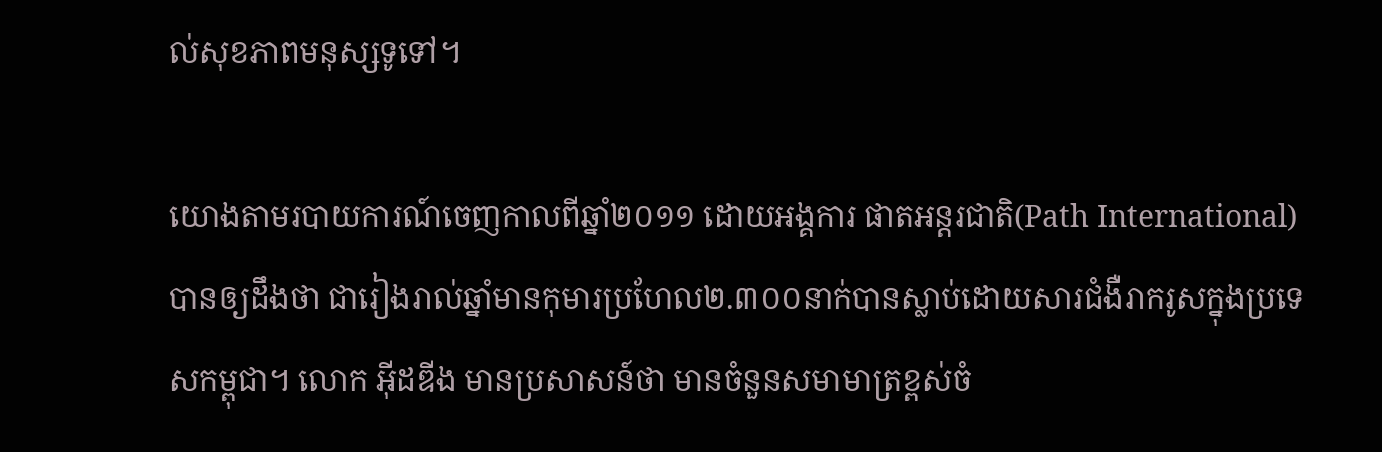ល់សុខភាពមនុស្សទូទៅ។

យោងតាមរបាយការណ៍ចេញកាលពីឆ្នាំ២០១១ ដោយអង្គការ ផាតអន្ដរជាតិ(Path International) បានឲ្យដឹងថា ជារៀងរាល់ឆ្នាំមានកុមារប្រហែល២.៣០០នាក់បានស្លាប់ដោយសារជំងឺរាករូសក្នុងប្រទេសកម្ពុជា។ លោក អុីដឌីង មានប្រសាសន៍ថា មានចំនួនសមាមាត្រខ្ពស់ចំ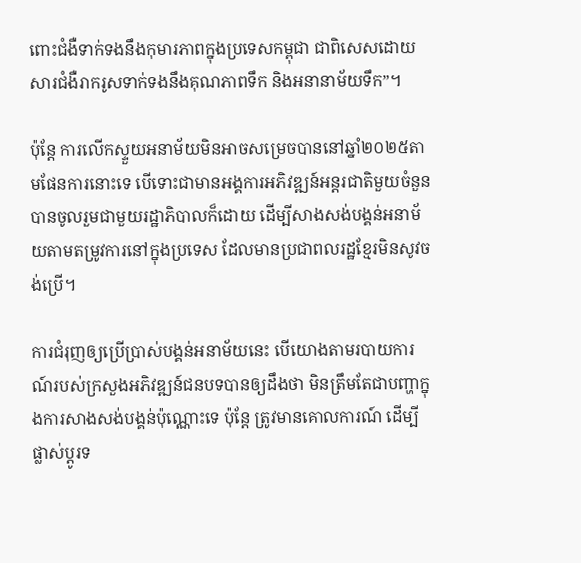ពោះជំងឺទាក់ទងនឹងកុមារភាពក្នុងប្រទេសកម្ពុជា ជាពិសេសដោយសារជំងឺរាករូសទាក់ទងនឹងគុណភាពទឹក និងអនានាម័យទឹក”។

ប៉ុន្ដែ ការលើកស្ទួយអនាម័យមិនអាចសម្រេចបាននៅឆ្នាំ២០២៥តាមផែនការនោះទេ បើទោះជាមានអង្គការអភិវឌ្ឍន៍អន្តរជាតិមួយចំនួនបានចូលរួមជាមួយរដ្ឋាភិបាលក៏ដោយ ដើម្បីសាងសង់បង្គន់អនាម័យតាមតម្រូវការនៅក្នុងប្រទេស ដែលមានប្រជាពលរដ្ឋខ្មែរមិនសូវចង់ប្រើ។

ការជំរុញឲ្យប្រើប្រាស់បង្គន់អនាម័យនេះ បើយោងតាមរបាយការណ៍របស់ក្រសួងអភិវឌ្ឍន៍ជនបទបានឲ្យដឹងថា មិនត្រឹមតែជាបញ្ហាក្នុងការសាងសង់បង្គន់ប៉ុណ្ណោះទេ ប៉ុន្ដែ ត្រូវមានគោលការណ៍ ដើម្បីផ្លាស់ប្ដូរទ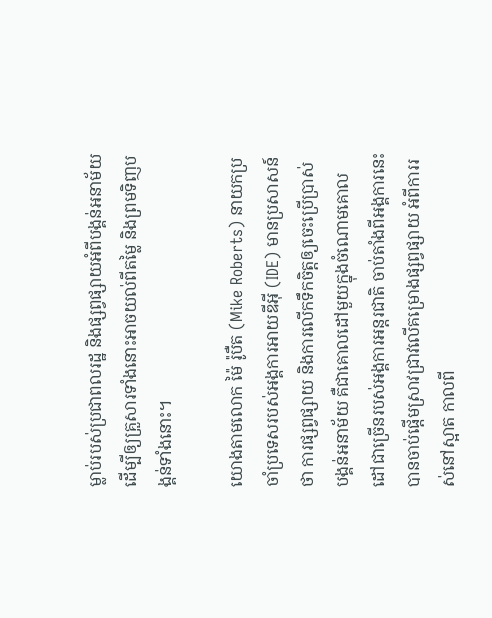ម្លាប់របស់ប្រជាពលរដ្ឋ និងផ្សព្វផ្សាយអំពីបង្គន់អនាម័យ ដើម្បីឲ្យគ្រួសារទាំងនោះអាចយល់ពីតម្លៃ និងព្រមទិញបង្គន់ទាំងនោះ។

យោងតាមលោក ម៉ៃ រ៉ូបឺត (Mike Roberts) នាយកប្រចាំប្រទេសរបស់អង្គការអាយឌីអុី (IDE) មានប្រសាសន៍ថា ការផ្សព្វផ្សាយ និងការលើកទឹកចិត្តឲ្យចេះប្រើប្រាស់បង្គន់អនាម័យ គឺជាគោលដៅមួយក្នុងចំណោមគោលដៅជាច្រើនរបស់អង្គការអន្ដរជាតិ ចាប់តាំងពីអង្គការនេះ បានចាប់ផ្ដើមស្រាវជ្រាវលើគម្រោងផ្សព្វផ្សាយ អំពីការរស់នៅស្អាត កាលពី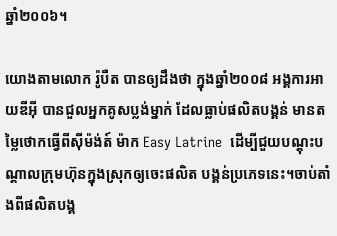ឆ្នាំ២០០៦។

យោងតាមលោក រ៉ូបឺត បានឲ្យដឹងថា ក្នុងឆ្នាំ២០០៨ អង្គការអាយឌីអុី បានជួលអ្នកគូសប្លង់ម្នាក់ ដែលធ្លាប់ផលិតបង្គន់ មានតម្លៃថោកធ្វើពីសុីម៉ង់ត៍ ម៉ាក Easy Latrine  ដើម្បីជួយបណ្តុះបណ្តាលក្រុមហ៊ុនក្នុងស្រុកឲ្យចេះផលិត បង្គន់ប្រភេទនេះ។ចាប់តាំងពីផលិតបង្គ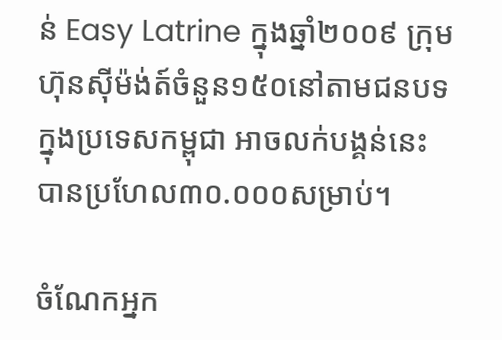ន់ Easy Latrine ក្នុងឆ្នាំ២០០៩ ក្រុមហ៊ុនសុីម៉ង់ត៍ចំនួន១៥០នៅតាមជនបទក្នុងប្រទេសកម្ពុជា អាចលក់បង្គន់នេះបានប្រហែល៣០.០០០សម្រាប់។

ចំណែកអ្នក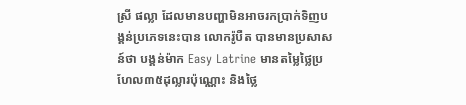ស្រី ផល្លា ដែលមានបញ្ហាមិនអាចរកប្រាក់ទិញបង្គន់ប្រភេទនេះបាន លោករ៉ូបឺត បានមានប្រសាសន៍ថា បង្គន់ម៉ាក Easy Latrine មានតម្លៃថ្លៃប្រហែល៣៥ដុល្លារប៉ុណ្ណោះ និងថ្លៃ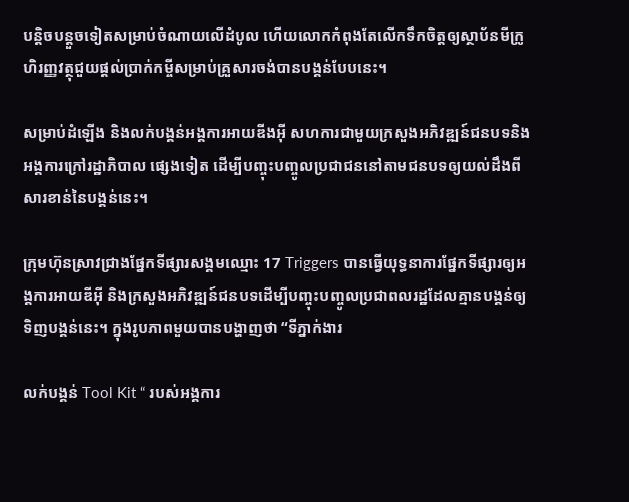បន្តិចបន្តួចទៀតសម្រាប់ចំណាយលើដំបូល ហើយលោកកំពុងតែលើកទឹកចិត្តឲ្យស្ថាប័នមីក្រូហិរញ្ញវត្ថុជួយផ្តល់ប្រាក់កម្ចីសម្រាប់គ្រួសារចង់បានបង្គន់បែបនេះ។

សម្រាប់ដំឡើង និងលក់បង្គន់អង្គការអាយឌីងអុី សហការជាមួយក្រសួងអភិវឌ្ឍន៍ជនបទនិងអង្គការក្រៅរដ្ឋាភិបាល ផ្សេងទៀត ដើម្បីបញ្ចុះបញ្ចូលប្រជាជននៅតាមជនបទឲ្យយល់ដឹងពីសារខាន់នៃបង្គន់នេះ។

ក្រុមហ៊ុនស្រាវជ្រាងផ្នែកទីផ្សារសង្គមឈ្មោះ 17 Triggers បានធ្វើយុទ្ធនាការផ្នែកទីផ្សារឲ្យអង្គការអាយឌីអុី និងក្រសួងអភិវឌ្ឍន៍ជនបទដើម្បីបញ្ចុះបញ្ចូលប្រជាពលរដ្ឋដែលគ្មានបង្គន់ឲ្យទិញបង្គន់នេះ។ ក្នុងរូបភាពមួយបានបង្ហាញថា “ទីភ្នាក់ងារ

លក់បង្គន់ Tool Kit “ របស់អង្គការ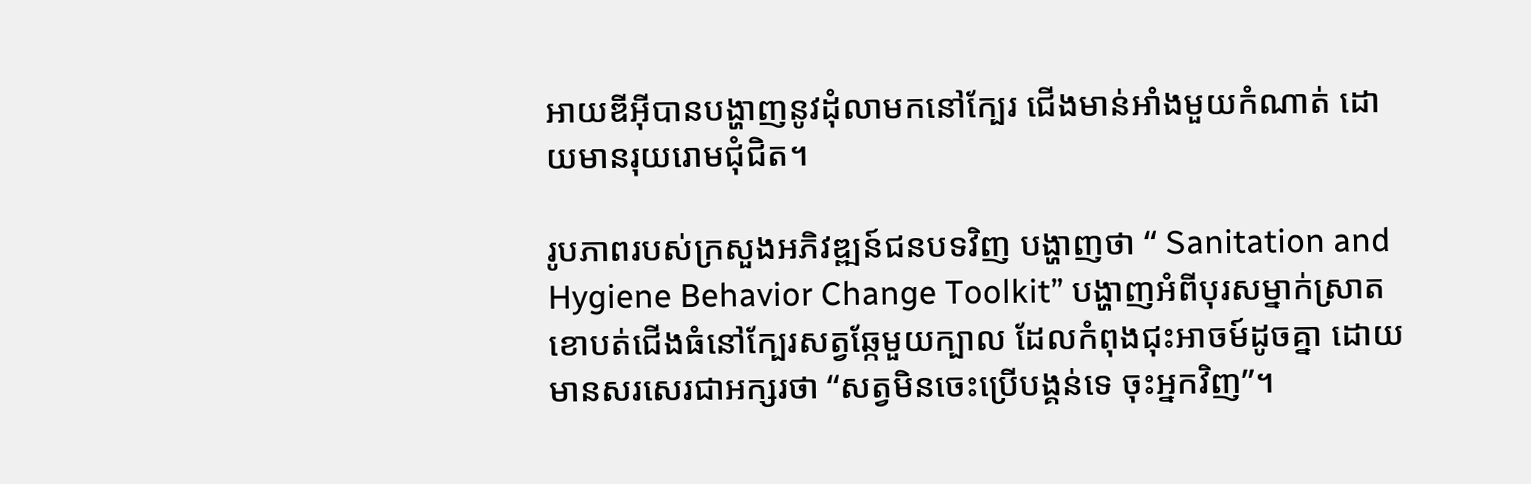អាយឌីអុីបានបង្ហាញនូវដុំលាមកនៅក្បែរ ជើងមាន់អាំងមួយកំណាត់ ដោយមានរុយរោមជុំជិត។

រូបភាពរបស់ក្រសួងអភិវឌ្ឍន៍ជនបទវិញ បង្ហាញថា “ Sanitation and Hygiene Behavior Change Toolkit” បង្ហាញអំពីបុរសម្នាក់ស្រាតខោបត់ជើងធំនៅក្បែរសត្វឆ្កែមួយក្បាល ដែលកំពុងជុះអាចម៍ដូចគ្នា ដោយមានសរសេរជាអក្សរថា “សត្វមិនចេះប្រើបង្គន់ទេ ចុះអ្នកវិញ”។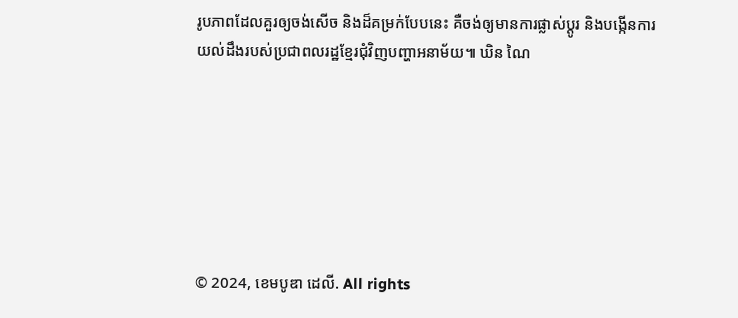រូបភាពដែលគួរឲ្យចង់សើច និងដ៏គម្រក់បែបនេះ គឺចង់ឲ្យមានការផ្លាស់ប្តូរ និងបង្កើនការយល់ដឹងរបស់ប្រជាពលរដ្ឋខ្មែរជុំវិញបញ្ហាអនាម័យ៕ ឃិន ណៃ







© 2024, ខេមបូឌា ដេលី. All rights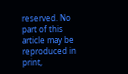reserved. No part of this article may be reproduced in print,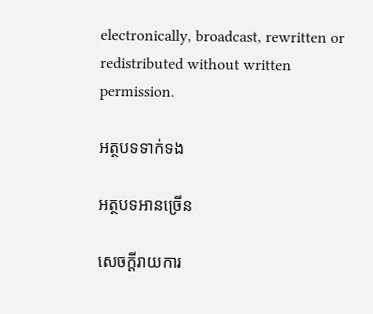electronically, broadcast, rewritten or redistributed without written permission.

អត្ថបទទាក់ទង

អត្ថបទអានច្រើន

សេចក្ដីរាយការ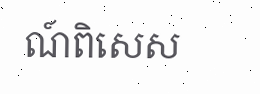ណ៍ពិសេស